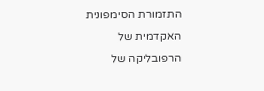התזמורת הסימפונית האקדמית של הרפובליקה של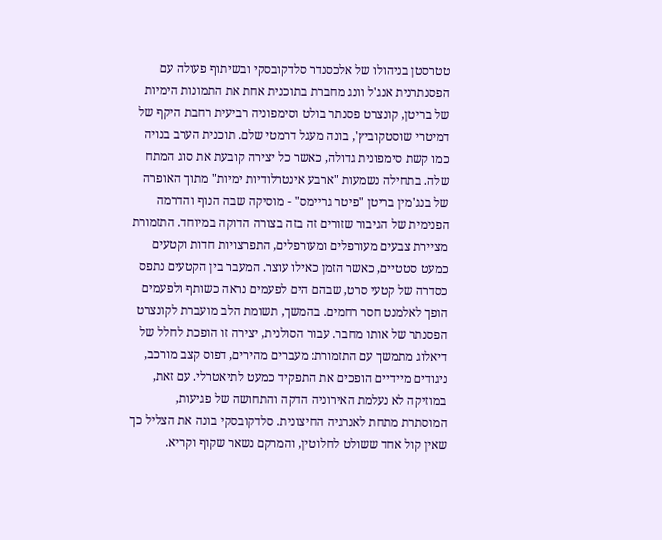טטרסטן בניהולו של אלכסנדר סלדקובסקי ובשיתוף פעולה עם הפסנתרנית אנג'ל וונג מחברת בתוכנית אחת את התמונות הימיות של בריטן, קונצרט פסנתר בולט וסימפוניה רביעית רחבת היקף של דמיטרי שוסטקוביץ', בונה מעגל דרמטי שלם. תוכנית הערב בנויה כמו קשת סימפונית גדולה, כאשר כל יצירה קובעת את סוג המתח שלה. בתחילה נשמעות "ארבע אינטרלודיות ימיות" מתוך האופרה של בנג'מין בריטן "פיטר גריימס" - מוסיקה שבה הנוף והדרמה הפנימית של הגיבור שזורים זה בזה בצורה הדוקה במיוחד. התזמורת מציירת צבעים מעורפלים ומעורפלים, התפרצויות חדות וקטעים כמעט סטטיים, כאשר הזמן כאילו עוצר. המעבר בין הקטעים נתפס כסדרה של קטעי סרט, שבהם הים לפעמים נראה כשותף ולפעמים הופך לאלמנט חסר רחמים. בהמשך, תשומת הלב מועברת לקונצרט הפסנתר של אותו מחבר. עבור הסולנית, יצירה זו הופכת לחלל של דיאלוג מתמשך עם התזמורת: מעברים מהירים, דפוס קצב מורכב, ניגודים מיידיים הופכים את התפקיד כמעט לתיאטרלי. עם זאת, במוזיקה לא נעלמת האירוניה הדקה והתחושה של פגיעות, המוסתרת מתחת לאנרגיה החיצונית. סלדקובסקי בונה את הצליל כך שאין קול אחד ששולט לחלוטין, והמרקם נשאר שקוף וקריא.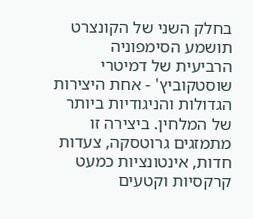בחלק השני של הקונצרט תושמע הסימפוניה הרביעית של דמיטרי שוסטקוביץ' - אחת היצירות הגדולות והניגודיות ביותר של המלחין. ביצירה זו מתמזגים גרוטסקה, צעדות חדות, אינטונציות כמעט קרקסיות וקטעים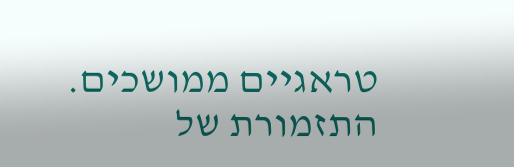טראגיים ממושכים. התזמורת של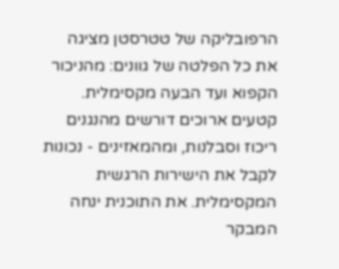הרפובליקה של טטרסטן מציגה את כל הפלטה של גוונים: מהניכור הקפוא ועד הבעה מקסימלית. קטעים ארוכים דורשים מהנגנים ריכוז וסבלנות, ומהמאזינים - נכונות לקבל את הישירות הרגשית המקסימלית. את התוכנית ינחה המבקר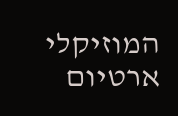המוזיקלי ארטיום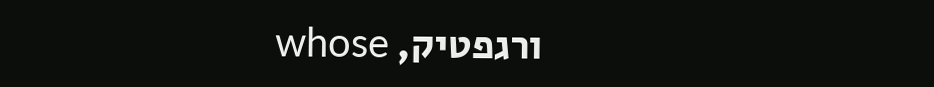ורגפטיק, whose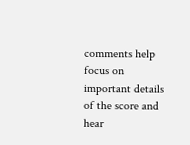comments help focus on important details of the score and hear